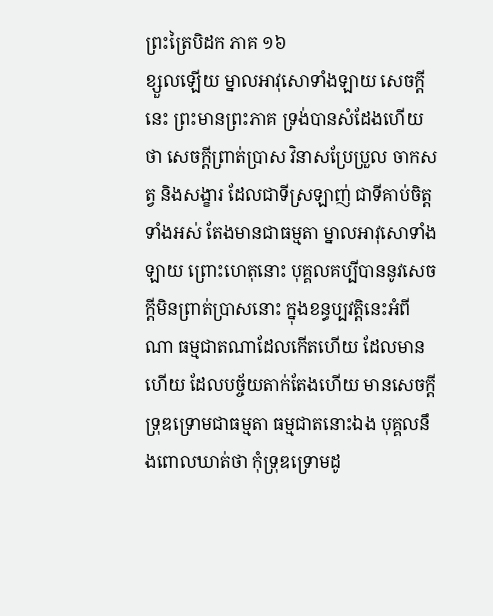ព្រះត្រៃបិដក ភាគ ១៦
ខ្សួលឡើយ ម្នាលអាវុសោទាំងឡាយ សេចក្តីនេះ ព្រះមានព្រះភាគ ទ្រង់បានសំដែងហើយថា សេចក្តីព្រាត់ប្រាស វិនាសប្រែប្រួល ចាកសត្វ និងសង្ខារ ដែលជាទីស្រឡាញ់ ជាទីគាប់ចិត្តទាំងអស់ តែងមានជាធម្មតា ម្នាលអាវុសោទាំងឡាយ ព្រោះហេតុនោះ បុគ្គលគប្បីបាននូវសេចក្តីមិនព្រាត់ប្រាសនោះ ក្នុងខន្ធប្បវត្តិនេះអំពីណា ធម្មជាតណាដែលកើតហើយ ដែលមានហើយ ដែលបច្ច័យតាក់តែងហើយ មានសេចក្តីទ្រុឌទ្រោមជាធម្មតា ធម្មជាតនោះឯង បុគ្គលនឹងពោលឃាត់ថា កុំទ្រុឌទ្រោមដូ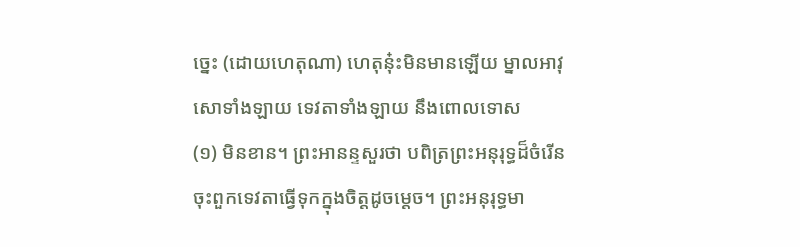ច្នេះ (ដោយហេតុណា) ហេតុនុ៎ះមិនមានឡើយ ម្នាលអាវុសោទាំងឡាយ ទេវតាទាំងឡាយ នឹងពោលទោស
(១) មិនខាន។ ព្រះអានន្ទសួរថា បពិត្រព្រះអនុរុទ្ធដ៏ចំរើន ចុះពួកទេវតាធ្វើទុកក្នុងចិត្តដូចម្តេច។ ព្រះអនុរុទ្ធមា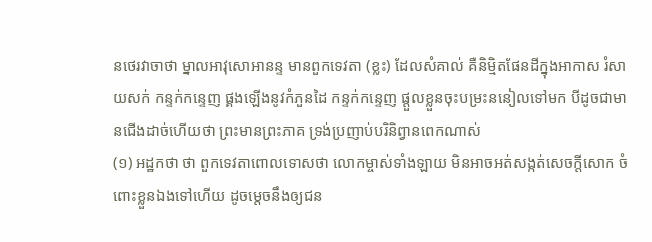នថេរវាចាថា ម្នាលអាវុសោអានន្ទ មានពួកទេវតា (ខ្លះ) ដែលសំគាល់ គឺនិម្មិតផែនដីក្នុងអាកាស រំសាយសក់ កន្ទក់កន្ទេញ ផ្គងឡើងនូវកំភួនដៃ កន្ទក់កន្ទេញ ផ្តួលខ្លួនចុះបម្រះននៀលទៅមក បីដូចជាមានជើងដាច់ហើយថា ព្រះមានព្រះភាគ ទ្រង់ប្រញាប់បរិនិព្វានពេកណាស់
(១) អដ្ឋកថា ថា ពួកទេវតាពោលទោសថា លោកម្ចាស់ទាំងឡាយ មិនអាចអត់សង្កត់សេចក្តីសោក ចំពោះខ្លួនឯងទៅហើយ ដូចម្តេចនឹងឲ្យជន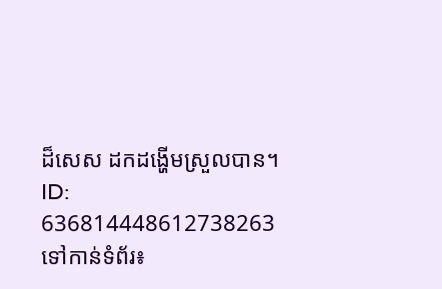ដ៏សេស ដកដង្ហើមស្រួលបាន។
ID: 636814448612738263
ទៅកាន់ទំព័រ៖